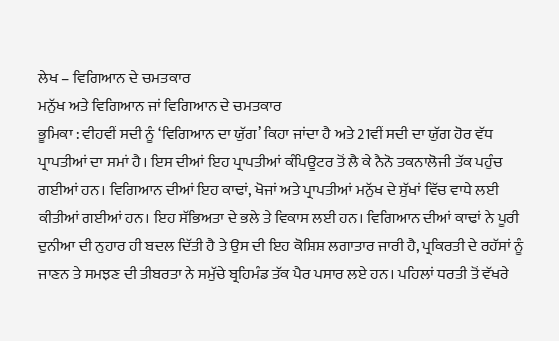ਲੇਖ – ਵਿਗਿਆਨ ਦੇ ਚਮਤਕਾਰ
ਮਨੁੱਖ ਅਤੇ ਵਿਗਿਆਨ ਜਾਂ ਵਿਗਿਆਨ ਦੇ ਚਮਤਕਾਰ
ਭੂਮਿਕਾ : ਵੀਹਵੀਂ ਸਦੀ ਨੂੰ ‘ਵਿਗਿਆਨ ਦਾ ਯੁੱਗ’ ਕਿਹਾ ਜਾਂਦਾ ਹੈ ਅਤੇ 21ਵੀਂ ਸਦੀ ਦਾ ਯੁੱਗ ਹੋਰ ਵੱਧ ਪ੍ਰਾਪਤੀਆਂ ਦਾ ਸਮਾਂ ਹੈ। ਇਸ ਦੀਆਂ ਇਹ ਪ੍ਰਾਪਤੀਆਂ ਕੰਪਿਊਟਰ ਤੋਂ ਲੈ ਕੇ ਨੈਨੋ ਤਕਨਾਲੋਜੀ ਤੱਕ ਪਹੁੰਚ ਗਈਆਂ ਹਨ। ਵਿਗਿਆਨ ਦੀਆਂ ਇਹ ਕਾਢਾਂ, ਖੋਜਾਂ ਅਤੇ ਪ੍ਰਾਪਤੀਆਂ ਮਨੁੱਖ ਦੇ ਸੁੱਖਾਂ ਵਿੱਚ ਵਾਧੇ ਲਈ ਕੀਤੀਆਂ ਗਈਆਂ ਹਨ। ਇਹ ਸੱਭਿਅਤਾ ਦੇ ਭਲੇ ਤੇ ਵਿਕਾਸ ਲਈ ਹਨ। ਵਿਗਿਆਨ ਦੀਆਂ ਕਾਢਾਂ ਨੇ ਪੂਰੀ ਦੁਨੀਆ ਦੀ ਨੁਹਾਰ ਹੀ ਬਦਲ ਦਿੱਤੀ ਹੈ ਤੇ ਉਸ ਦੀ ਇਹ ਕੋਸ਼ਿਸ਼ ਲਗਾਤਾਰ ਜਾਰੀ ਹੈ, ਪ੍ਰਕਿਰਤੀ ਦੇ ਰਹੱਸਾਂ ਨੂੰ ਜਾਣਨ ਤੇ ਸਮਝਣ ਦੀ ਤੀਬਰਤਾ ਨੇ ਸਮੁੱਚੇ ਬ੍ਰਹਿਮੰਡ ਤੱਕ ਪੈਰ ਪਸਾਰ ਲਏ ਹਨ। ਪਹਿਲਾਂ ਧਰਤੀ ਤੋਂ ਵੱਖਰੇ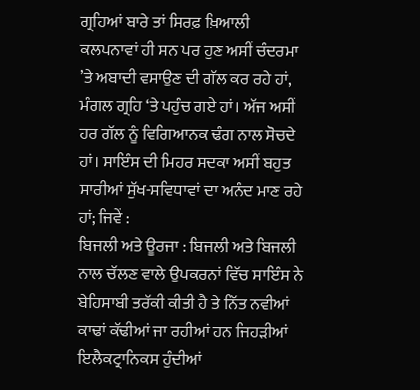ਗ੍ਰਹਿਆਂ ਬਾਰੇ ਤਾਂ ਸਿਰਫ਼ ਖ਼ਿਆਲੀ ਕਲਪਨਾਵਾਂ ਹੀ ਸਨ ਪਰ ਹੁਣ ਅਸੀਂ ਚੰਦਰਮਾ ’ਤੇ ਅਬਾਦੀ ਵਸਾਉਣ ਦੀ ਗੱਲ ਕਰ ਰਹੇ ਹਾਂ, ਮੰਗਲ ਗ੍ਰਹਿ ‘ਤੇ ਪਹੁੰਚ ਗਏ ਹਾਂ। ਅੱਜ ਅਸੀਂ ਹਰ ਗੱਲ ਨੂੰ ਵਿਗਿਆਨਕ ਢੰਗ ਨਾਲ ਸੋਚਦੇ ਹਾਂ। ਸਾਇੰਸ ਦੀ ਮਿਹਰ ਸਦਕਾ ਅਸੀਂ ਬਹੁਤ ਸਾਰੀਆਂ ਸੁੱਖ-ਸਵਿਧਾਵਾਂ ਦਾ ਅਨੰਦ ਮਾਣ ਰਹੇ ਹਾਂ; ਜਿਵੇਂ :
ਬਿਜਲੀ ਅਤੇ ਊਰਜਾ : ਬਿਜਲੀ ਅਤੇ ਬਿਜਲੀ ਨਾਲ ਚੱਲਣ ਵਾਲੇ ਉਪਕਰਨਾਂ ਵਿੱਚ ਸਾਇੰਸ ਨੇ ਬੇਹਿਸਾਬੀ ਤਰੱਕੀ ਕੀਤੀ ਹੈ ਤੇ ਨਿੱਤ ਨਵੀਆਂ ਕਾਢਾਂ ਕੱਢੀਆਂ ਜਾ ਰਹੀਆਂ ਹਨ ਜਿਹੜੀਆਂ ਇਲੈਕਟ੍ਰਾਨਿਕਸ ਹੁੰਦੀਆਂ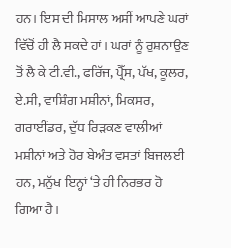ਹਨ। ਇਸ ਦੀ ਮਿਸਾਲ ਅਸੀਂ ਆਪਣੇ ਘਰਾਂ ਵਿੱਚੋਂ ਹੀ ਲੈ ਸਕਦੇ ਹਾਂ। ਘਰਾਂ ਨੂੰ ਰੁਸ਼ਨਾਉਣ ਤੋਂ ਲੈ ਕੇ ਟੀ.ਵੀ., ਫਰਿੱਜ, ਪ੍ਰੈੱਸ, ਪੱਖ, ਕੂਲਰ, ਏ.ਸੀ, ਵਾਸ਼ਿੰਗ ਮਸ਼ੀਨਾਂ, ਮਿਕਸਰ, ਗਰਾਈਂਡਰ, ਦੁੱਧ ਰਿੜਕਣ ਵਾਲੀਆਂ ਮਸ਼ੀਨਾਂ ਅਤੇ ਹੋਰ ਬੇਅੰਤ ਵਸਤਾਂ ਬਿਜਲਈ ਹਨ, ਮਨੁੱਖ ਇਨ੍ਹਾਂ ‘ਤੇ ਹੀ ਨਿਰਭਰ ਹੋ ਗਿਆ ਹੈ।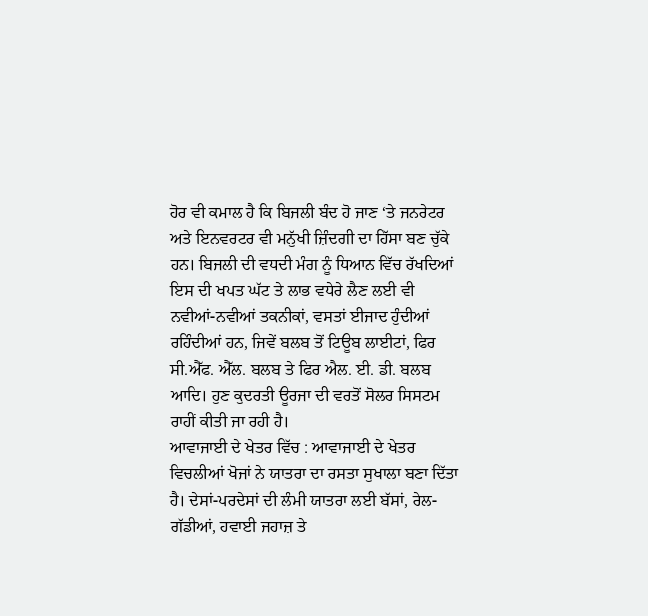ਹੋਰ ਵੀ ਕਮਾਲ ਹੈ ਕਿ ਬਿਜਲੀ ਬੰਦ ਹੋ ਜਾਣ ‘ਤੇ ਜਨਰੇਟਰ ਅਤੇ ਇਨਵਰਟਰ ਵੀ ਮਨੁੱਖੀ ਜ਼ਿੰਦਗੀ ਦਾ ਹਿੱਸਾ ਬਣ ਚੁੱਕੇ ਹਨ। ਬਿਜਲੀ ਦੀ ਵਧਦੀ ਮੰਗ ਨੂੰ ਧਿਆਨ ਵਿੱਚ ਰੱਖਦਿਆਂ ਇਸ ਦੀ ਖਪਤ ਘੱਟ ਤੇ ਲਾਭ ਵਧੇਰੇ ਲੈਣ ਲਈ ਵੀ ਨਵੀਆਂ-ਨਵੀਆਂ ਤਕਨੀਕਾਂ, ਵਸਤਾਂ ਈਜਾਦ ਹੁੰਦੀਆਂ ਰਹਿੰਦੀਆਂ ਹਨ, ਜਿਵੇਂ ਬਲਬ ਤੋਂ ਟਿਊਬ ਲਾਈਟਾਂ, ਫਿਰ ਸੀ.ਐੱਫ. ਐੱਲ. ਬਲਬ ਤੇ ਫਿਰ ਐਲ. ਈ. ਡੀ. ਬਲਬ ਆਦਿ। ਹੁਣ ਕੁਦਰਤੀ ਊਰਜਾ ਦੀ ਵਰਤੋਂ ਸੋਲਰ ਸਿਸਟਮ ਰਾਹੀਂ ਕੀਤੀ ਜਾ ਰਹੀ ਹੈ।
ਆਵਾਜਾਈ ਦੇ ਖੇਤਰ ਵਿੱਚ : ਆਵਾਜਾਈ ਦੇ ਖੇਤਰ ਵਿਚਲੀਆਂ ਖੋਜਾਂ ਨੇ ਯਾਤਰਾ ਦਾ ਰਸਤਾ ਸੁਖਾਲਾ ਬਣਾ ਦਿੱਤਾ ਹੈ। ਦੇਸਾਂ-ਪਰਦੇਸਾਂ ਦੀ ਲੰਮੀ ਯਾਤਰਾ ਲਈ ਬੱਸਾਂ, ਰੇਲ-ਗੱਡੀਆਂ, ਹਵਾਈ ਜਹਾਜ਼ ਤੇ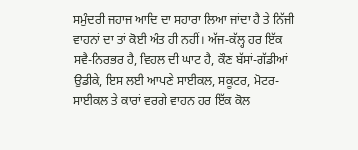ਸਮੁੰਦਰੀ ਜਹਾਜ ਆਦਿ ਦਾ ਸਹਾਰਾ ਲਿਆ ਜਾਂਦਾ ਹੈ ਤੇ ਨਿੱਜੀ ਵਾਹਨਾਂ ਦਾ ਤਾਂ ਕੋਈ ਅੰਤ ਹੀ ਨਹੀਂ। ਅੱਜ-ਕੱਲ੍ਹ ਹਰ ਇੱਕ ਸਵੈ-ਨਿਰਭਰ ਹੈ, ਵਿਹਲ ਦੀ ਘਾਟ ਹੈ, ਕੌਣ ਬੱਸਾਂ-ਗੱਡੀਆਂ ਉਡੀਕੇ, ਇਸ ਲਈ ਆਪਣੇ ਸਾਈਕਲ, ਸਕੂਟਰ, ਮੋਟਰ-ਸਾਈਕਲ ਤੇ ਕਾਰਾਂ ਵਰਗੇ ਵਾਹਨ ਹਰ ਇੱਕ ਕੋਲ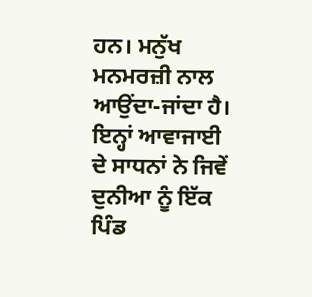ਹਨ। ਮਨੁੱਖ ਮਨਮਰਜ਼ੀ ਨਾਲ ਆਉਂਦਾ-ਜਾਂਦਾ ਹੈ। ਇਨ੍ਹਾਂ ਆਵਾਜਾਈ ਦੇ ਸਾਧਨਾਂ ਨੇ ਜਿਵੇਂ ਦੁਨੀਆ ਨੂੰ ਇੱਕ ਪਿੰਡ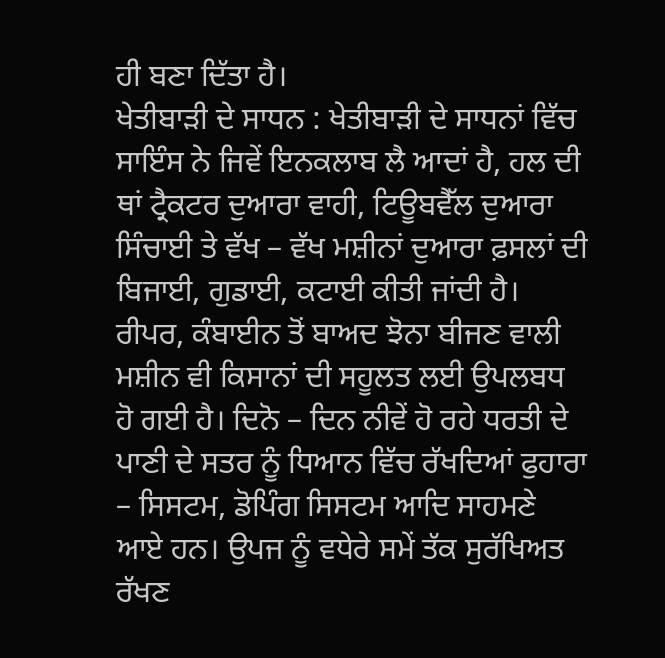ਹੀ ਬਣਾ ਦਿੱਤਾ ਹੈ।
ਖੇਤੀਬਾੜੀ ਦੇ ਸਾਧਨ : ਖੇਤੀਬਾੜੀ ਦੇ ਸਾਧਨਾਂ ਵਿੱਚ ਸਾਇੰਸ ਨੇ ਜਿਵੇਂ ਇਨਕਲਾਬ ਲੈ ਆਦਾਂ ਹੈ, ਹਲ ਦੀ ਥਾਂ ਟ੍ਰੈਕਟਰ ਦੁਆਰਾ ਵਾਹੀ, ਟਿਊਬਵੈੱਲ ਦੁਆਰਾ ਸਿੰਚਾਈ ਤੇ ਵੱਖ – ਵੱਖ ਮਸ਼ੀਨਾਂ ਦੁਆਰਾ ਫ਼ਸਲਾਂ ਦੀ ਬਿਜਾਈ, ਗੁਡਾਈ, ਕਟਾਈ ਕੀਤੀ ਜਾਂਦੀ ਹੈ। ਰੀਪਰ, ਕੰਬਾਈਨ ਤੋਂ ਬਾਅਦ ਝੋਨਾ ਬੀਜਣ ਵਾਲੀ ਮਸ਼ੀਨ ਵੀ ਕਿਸਾਨਾਂ ਦੀ ਸਹੂਲਤ ਲਈ ਉਪਲਬਧ ਹੋ ਗਈ ਹੈ। ਦਿਨੋ – ਦਿਨ ਨੀਵੇਂ ਹੋ ਰਹੇ ਧਰਤੀ ਦੇ ਪਾਣੀ ਦੇ ਸਤਰ ਨੂੰ ਧਿਆਨ ਵਿੱਚ ਰੱਖਦਿਆਂ ਫੁਹਾਰਾ – ਸਿਸਟਮ, ਡੋਪਿੰਗ ਸਿਸਟਮ ਆਦਿ ਸਾਹਮਣੇ ਆਏ ਹਨ। ਉਪਜ ਨੂੰ ਵਧੇਰੇ ਸਮੇਂ ਤੱਕ ਸੁਰੱਖਿਅਤ ਰੱਖਣ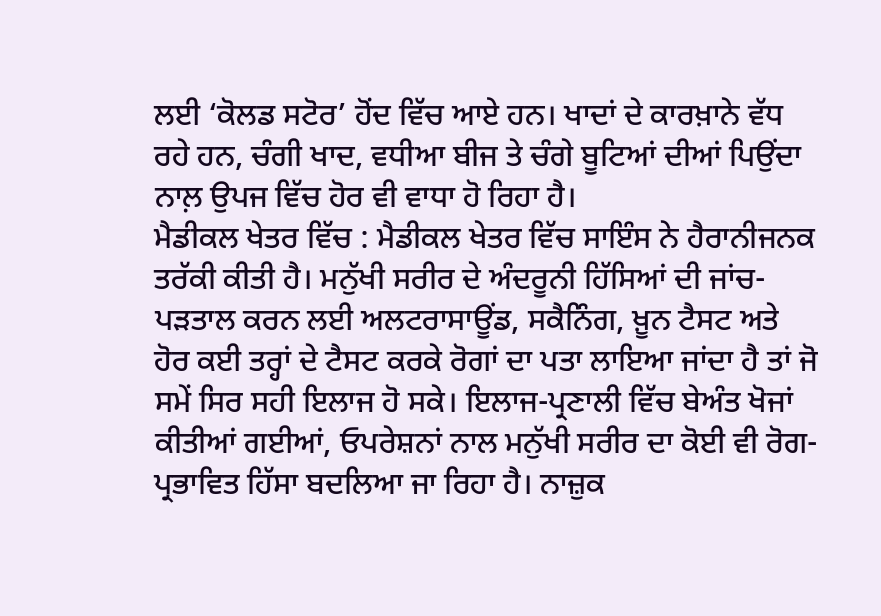ਲਈ ‘ਕੋਲਡ ਸਟੋਰ’ ਹੋਂਦ ਵਿੱਚ ਆਏ ਹਨ। ਖਾਦਾਂ ਦੇ ਕਾਰਖ਼ਾਨੇ ਵੱਧ ਰਹੇ ਹਨ, ਚੰਗੀ ਖਾਦ, ਵਧੀਆ ਬੀਜ ਤੇ ਚੰਗੇ ਬੂਟਿਆਂ ਦੀਆਂ ਪਿਉਂਦਾ ਨਾਲ਼ ਉਪਜ ਵਿੱਚ ਹੋਰ ਵੀ ਵਾਧਾ ਹੋ ਰਿਹਾ ਹੈ।
ਮੈਡੀਕਲ ਖੇਤਰ ਵਿੱਚ : ਮੈਡੀਕਲ ਖੇਤਰ ਵਿੱਚ ਸਾਇੰਸ ਨੇ ਹੈਰਾਨੀਜਨਕ ਤਰੱਕੀ ਕੀਤੀ ਹੈ। ਮਨੁੱਖੀ ਸਰੀਰ ਦੇ ਅੰਦਰੂਨੀ ਹਿੱਸਿਆਂ ਦੀ ਜਾਂਚ-ਪੜਤਾਲ ਕਰਨ ਲਈ ਅਲਟਰਾਸਾਊਂਡ, ਸਕੈਨਿੰਗ, ਖ਼ੂਨ ਟੈਸਟ ਅਤੇ ਹੋਰ ਕਈ ਤਰ੍ਹਾਂ ਦੇ ਟੈਸਟ ਕਰਕੇ ਰੋਗਾਂ ਦਾ ਪਤਾ ਲਾਇਆ ਜਾਂਦਾ ਹੈ ਤਾਂ ਜੋ ਸਮੇਂ ਸਿਰ ਸਹੀ ਇਲਾਜ ਹੋ ਸਕੇ। ਇਲਾਜ-ਪ੍ਰਣਾਲੀ ਵਿੱਚ ਬੇਅੰਤ ਖੋਜਾਂ ਕੀਤੀਆਂ ਗਈਆਂ, ਓਪਰੇਸ਼ਨਾਂ ਨਾਲ ਮਨੁੱਖੀ ਸਰੀਰ ਦਾ ਕੋਈ ਵੀ ਰੋਗ-ਪ੍ਰਭਾਵਿਤ ਹਿੱਸਾ ਬਦਲਿਆ ਜਾ ਰਿਹਾ ਹੈ। ਨਾਜ਼ੁਕ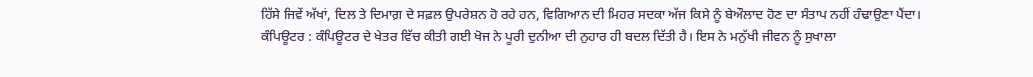ਹਿੱਸੇ ਜਿਵੇਂ ਅੱਖਾਂ, ਦਿਲ ਤੇ ਦਿਮਾਗ਼ ਦੇ ਸਫ਼ਲ ਉਪਰੇਸ਼ਨ ਹੋ ਰਹੇ ਹਨ, ਵਿਗਿਆਨ ਦੀ ਮਿਹਰ ਸਦਕਾ ਅੱਜ ਕਿਸੇ ਨੂੰ ਬੇਔਲਾਦ ਹੋਣ ਦਾ ਸੰਤਾਪ ਨਹੀਂ ਹੰਢਾਉਣਾ ਪੈਂਦਾ।
ਕੰਪਿਊਟਰ : ਕੰਪਿਊਟਰ ਦੇ ਖੇਤਰ ਵਿੱਚ ਕੀਤੀ ਗਈ ਖੋਜ ਨੇ ਪੂਰੀ ਦੁਨੀਆ ਦੀ ਨੁਹਾਰ ਹੀ ਬਦਲ ਦਿੱਤੀ ਹੈ। ਇਸ ਨੇ ਮਨੁੱਖੀ ਜੀਵਨ ਨੂੰ ਸੁਖਾਲਾ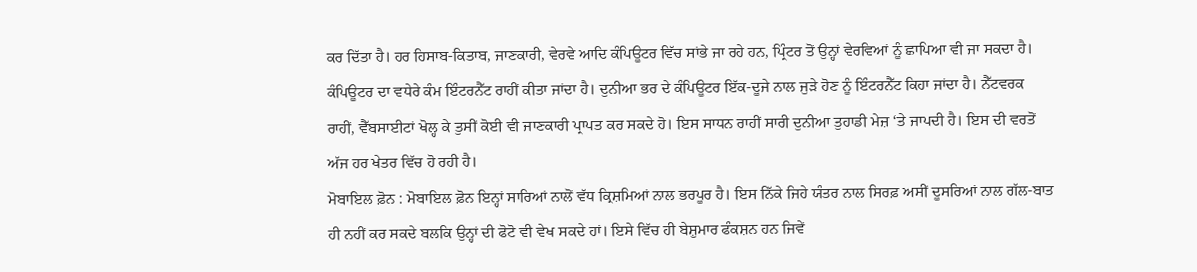ਕਰ ਦਿੱਤਾ ਹੈ। ਹਰ ਹਿਸਾਬ-ਕਿਤਾਬ, ਜਾਣਕਾਰੀ, ਵੇਰਵੇ ਆਦਿ ਕੰਪਿਊਟਰ ਵਿੱਚ ਸਾਂਭੇ ਜਾ ਰਹੇ ਹਨ, ਪ੍ਰਿੰਟਰ ਤੋਂ ਉਨ੍ਹਾਂ ਵੇਰਵਿਆਂ ਨੂੰ ਛਾਪਿਆ ਵੀ ਜਾ ਸਕਦਾ ਹੈ। ਕੰਪਿਊਟਰ ਦਾ ਵਧੇਰੇ ਕੰਮ ਇੰਟਰਨੈੱਟ ਰਾਹੀਂ ਕੀਤਾ ਜਾਂਦਾ ਹੈ। ਦੁਨੀਆ ਭਰ ਦੇ ਕੰਪਿਊਟਰ ਇੱਕ-ਦੂਜੇ ਨਾਲ ਜੁੜੇ ਹੋਣ ਨੂੰ ਇੰਟਰਨੈੱਟ ਕਿਹਾ ਜਾਂਦਾ ਹੈ। ਨੈੱਟਵਰਕ ਰਾਹੀਂ, ਵੈੱਬਸਾਈਟਾਂ ਖੋਲ੍ਹ ਕੇ ਤੁਸੀਂ ਕੋਈ ਵੀ ਜਾਣਕਾਰੀ ਪ੍ਰਾਪਤ ਕਰ ਸਕਦੇ ਹੋ। ਇਸ ਸਾਧਨ ਰਾਹੀਂ ਸਾਰੀ ਦੁਨੀਆ ਤੁਹਾਡੀ ਮੇਜ਼ ‘ਤੇ ਜਾਪਦੀ ਹੈ। ਇਸ ਦੀ ਵਰਤੋਂ ਅੱਜ ਹਰ ਖੇਤਰ ਵਿੱਚ ਹੋ ਰਹੀ ਹੈ।
ਮੋਬਾਇਲ ਫ਼ੋਨ : ਮੋਬਾਇਲ ਫ਼ੋਨ ਇਨ੍ਹਾਂ ਸਾਰਿਆਂ ਨਾਲੋਂ ਵੱਧ ਕ੍ਰਿਸ਼ਮਿਆਂ ਨਾਲ ਭਰਪੂਰ ਹੈ। ਇਸ ਨਿੱਕੇ ਜਿਹੇ ਯੰਤਰ ਨਾਲ ਸਿਰਫ਼ ਅਸੀਂ ਦੂਸਰਿਆਂ ਨਾਲ ਗੱਲ-ਬਾਤ ਹੀ ਨਹੀਂ ਕਰ ਸਕਦੇ ਬਲਕਿ ਉਨ੍ਹਾਂ ਦੀ ਫੋਟੋ ਵੀ ਵੇਖ ਸਕਦੇ ਹਾਂ। ਇਸੇ ਵਿੱਚ ਹੀ ਬੇਸ਼ੁਮਾਰ ਫੰਕਸ਼ਨ ਹਨ ਜਿਵੇਂ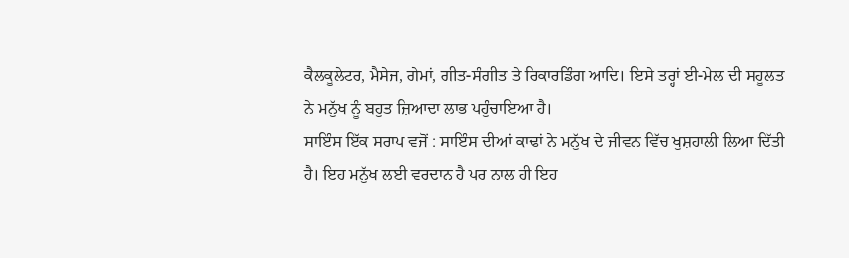ਕੈਲਕੂਲੇਟਰ, ਮੈਸੇਜ, ਗੇਮਾਂ, ਗੀਤ-ਸੰਗੀਤ ਤੇ ਰਿਕਾਰਡਿੰਗ ਆਦਿ। ਇਸੇ ਤਰ੍ਹਾਂ ਈ-ਮੇਲ ਦੀ ਸਹੂਲਤ ਨੇ ਮਨੁੱਖ ਨੂੰ ਬਹੁਤ ਜ਼ਿਆਦਾ ਲਾਭ ਪਹੁੰਚਾਇਆ ਹੈ।
ਸਾਇੰਸ ਇੱਕ ਸਰਾਪ ਵਜੋਂ : ਸਾਇੰਸ ਦੀਆਂ ਕਾਢਾਂ ਨੇ ਮਨੁੱਖ ਦੇ ਜੀਵਨ ਵਿੱਚ ਖੁਸ਼ਹਾਲੀ ਲਿਆ ਦਿੱਤੀ ਹੈ। ਇਹ ਮਨੁੱਖ ਲਈ ਵਰਦਾਨ ਹੈ ਪਰ ਨਾਲ ਹੀ ਇਹ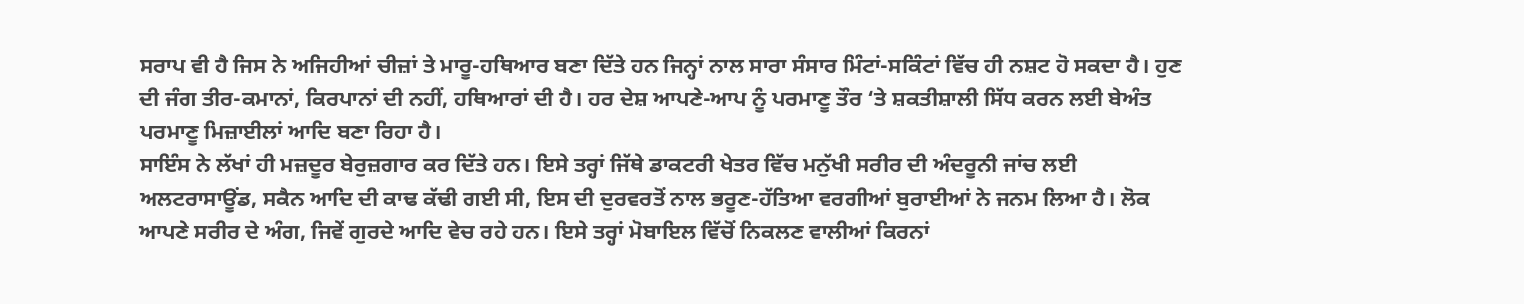ਸਰਾਪ ਵੀ ਹੈ ਜਿਸ ਨੇ ਅਜਿਹੀਆਂ ਚੀਜ਼ਾਂ ਤੇ ਮਾਰੂ-ਹਥਿਆਰ ਬਣਾ ਦਿੱਤੇ ਹਨ ਜਿਨ੍ਹਾਂ ਨਾਲ ਸਾਰਾ ਸੰਸਾਰ ਮਿੰਟਾਂ-ਸਕਿੰਟਾਂ ਵਿੱਚ ਹੀ ਨਸ਼ਟ ਹੋ ਸਕਦਾ ਹੈ। ਹੁਣ ਦੀ ਜੰਗ ਤੀਰ-ਕਮਾਨਾਂ, ਕਿਰਪਾਨਾਂ ਦੀ ਨਹੀਂ, ਹਥਿਆਰਾਂ ਦੀ ਹੈ। ਹਰ ਦੇਸ਼ ਆਪਣੇ-ਆਪ ਨੂੰ ਪਰਮਾਣੂ ਤੌਰ ‘ਤੇ ਸ਼ਕਤੀਸ਼ਾਲੀ ਸਿੱਧ ਕਰਨ ਲਈ ਬੇਅੰਤ ਪਰਮਾਣੂ ਮਿਜ਼ਾਈਲਾਂ ਆਦਿ ਬਣਾ ਰਿਹਾ ਹੈ।
ਸਾਇੰਸ ਨੇ ਲੱਖਾਂ ਹੀ ਮਜ਼ਦੂਰ ਬੇਰੁਜ਼ਗਾਰ ਕਰ ਦਿੱਤੇ ਹਨ। ਇਸੇ ਤਰ੍ਹਾਂ ਜਿੱਥੇ ਡਾਕਟਰੀ ਖੇਤਰ ਵਿੱਚ ਮਨੁੱਖੀ ਸਰੀਰ ਦੀ ਅੰਦਰੂਨੀ ਜਾਂਚ ਲਈ ਅਲਟਰਾਸਾਊਂਡ, ਸਕੈਨ ਆਦਿ ਦੀ ਕਾਢ ਕੱਢੀ ਗਈ ਸੀ, ਇਸ ਦੀ ਦੁਰਵਰਤੋਂ ਨਾਲ ਭਰੂਣ-ਹੱਤਿਆ ਵਰਗੀਆਂ ਬੁਰਾਈਆਂ ਨੇ ਜਨਮ ਲਿਆ ਹੈ। ਲੋਕ ਆਪਣੇ ਸਰੀਰ ਦੇ ਅੰਗ, ਜਿਵੇਂ ਗੁਰਦੇ ਆਦਿ ਵੇਚ ਰਹੇ ਹਨ। ਇਸੇ ਤਰ੍ਹਾਂ ਮੋਬਾਇਲ ਵਿੱਚੋਂ ਨਿਕਲਣ ਵਾਲੀਆਂ ਕਿਰਨਾਂ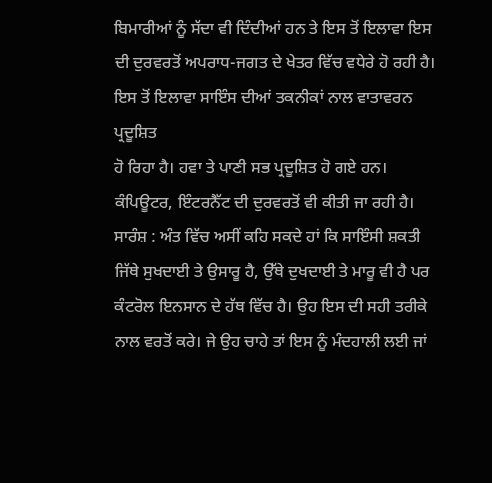ਬਿਮਾਰੀਆਂ ਨੂੰ ਸੱਦਾ ਵੀ ਦਿੰਦੀਆਂ ਹਨ ਤੇ ਇਸ ਤੋਂ ਇਲਾਵਾ ਇਸ ਦੀ ਦੁਰਵਰਤੋਂ ਅਪਰਾਧ-ਜਗਤ ਦੇ ਖੇਤਰ ਵਿੱਚ ਵਧੇਰੇ ਹੋ ਰਹੀ ਹੈ। ਇਸ ਤੋਂ ਇਲਾਵਾ ਸਾਇੰਸ ਦੀਆਂ ਤਕਨੀਕਾਂ ਨਾਲ ਵਾਤਾਵਰਨ ਪ੍ਰਦੂਸ਼ਿਤ
ਹੋ ਰਿਹਾ ਹੈ। ਹਵਾ ਤੇ ਪਾਣੀ ਸਭ ਪ੍ਰਦੂਸ਼ਿਤ ਹੋ ਗਏ ਹਨ। ਕੰਪਿਊਟਰ, ਇੰਟਰਨੈੱਟ ਦੀ ਦੁਰਵਰਤੋਂ ਵੀ ਕੀਤੀ ਜਾ ਰਹੀ ਹੈ।
ਸਾਰੰਸ਼ : ਅੰਤ ਵਿੱਚ ਅਸੀਂ ਕਹਿ ਸਕਦੇ ਹਾਂ ਕਿ ਸਾਇੰਸੀ ਸ਼ਕਤੀ ਜਿੱਥੇ ਸੁਖਦਾਈ ਤੇ ਉਸਾਰੂ ਹੈ, ਉੱਥੇ ਦੁਖਦਾਈ ਤੇ ਮਾਰੂ ਵੀ ਹੈ ਪਰ ਕੰਟਰੋਲ ਇਨਸਾਨ ਦੇ ਹੱਥ ਵਿੱਚ ਹੈ। ਉਹ ਇਸ ਦੀ ਸਹੀ ਤਰੀਕੇ ਨਾਲ ਵਰਤੋਂ ਕਰੇ। ਜੇ ਉਹ ਚਾਹੇ ਤਾਂ ਇਸ ਨੂੰ ਮੰਦਹਾਲੀ ਲਈ ਜਾਂ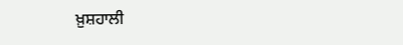ਖ਼ੁਸ਼ਹਾਲੀ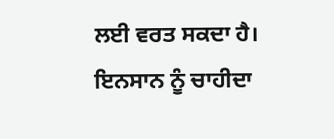ਲਈ ਵਰਤ ਸਕਦਾ ਹੈ। ਇਨਸਾਨ ਨੂੰ ਚਾਹੀਦਾ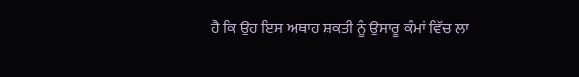ਹੈ ਕਿ ਉਹ ਇਸ ਅਥਾਹ ਸ਼ਕਤੀ ਨੂੰ ਉਸਾਰੂ ਕੰਮਾਂ ਵਿੱਚ ਲਾ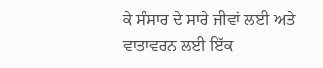ਕੇ ਸੰਸਾਰ ਦੇ ਸਾਰੇ ਜੀਵਾਂ ਲਈ ਅਤੇ ਵਾਤਾਵਰਨ ਲਈ ਇੱਕ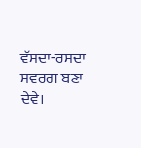ਵੱਸਦਾ-ਰਸਦਾ ਸਵਰਗ ਬਣਾ ਦੇਵੇ।